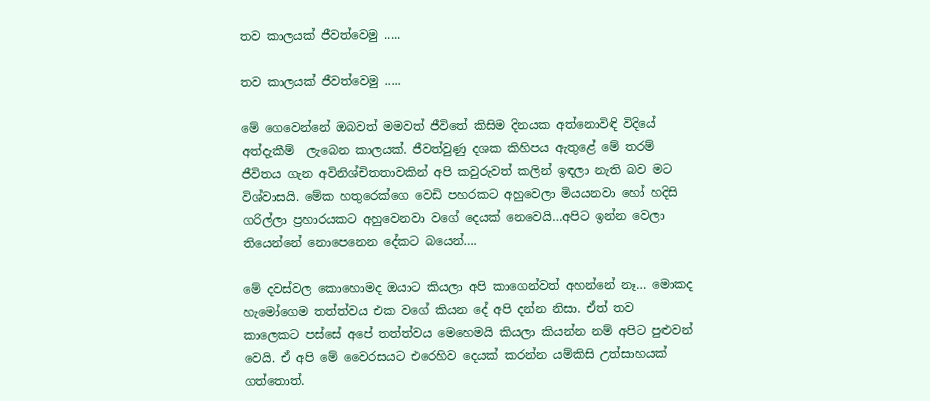තව කාලයක් ජීවත්වෙමු .....

තව කාලයක් ජීවත්වෙමු .....

මේ ගෙවෙන්නේ ඔබවත් මමවත් ජීවිතේ කිසිම දිනයක අත්නොවිඳි විදියේ අත්දැකීම්  ලැබෙන කාලයක්. ජීවත්වුණු දශක කිහිපය ඇතුළේ මේ තරම් ජීවිතය ගැන අවිනිශ්චිතතාවකින් අපි කවුරුවත් කලින් ඉඳලා නැති බව මට විශ්වාසයි. මේක හතුරෙක්ගෙ වෙඩි පහරකට අහුවෙලා මියයනවා හෝ හදිසි ගරිල්ලා ප්‍රහාරයකට අහුවෙනවා වගේ දෙයක් නෙවෙයි…අපිට ඉන්න වෙලා තියෙන්නේ නොපෙනෙන දේකට බයෙන්….

මේ දවස්වල කොහොමද ඔයාට කියලා අපි කාගෙන්වත් අහන්නේ නෑ… මොකද හැමෝගෙම තත්ත්වය එක වගේ කියන දේ අපි දන්න නිසා. ඒත් තව කාලෙකට පස්සේ අපේ තත්ත්වය මෙහෙමයි කියලා කියන්න නම් අපිට පුළුවන් වෙයි. ඒ අපි මේ වෛරසයට එරෙහිව දෙයක් කරන්න යම්කිසි උත්සාහයක් ගත්තොත්.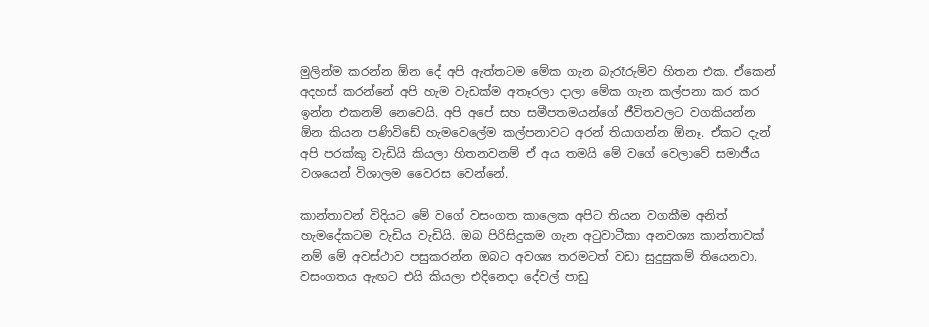මුලින්ම කරන්න ඕන දේ අපි ඇත්තටම මේක ගැන බැරෑරුම්ව හිතන එක. ඒකෙන් අදහස් කරන්නේ අපි හැම වැඩක්ම අතෑරලා දාලා මේක ගැන කල්පනා කර කර ඉන්න එකනම් නෙවෙයි. අපි අපේ සහ සමීපතමයන්ගේ ජීවිතවලට වගකියන්න ඕන කියන පණිවිඩේ හැමවෙලේම කල්පනාවට අරන් තියාගන්න ඕනෑ. ඒකට දැන් අපි පරක්කු වැඩියි කියලා හිතනවනම් ඒ අය තමයි මේ වගේ වෙලාවේ සමාජීය වශයෙන් විශාලම වෛරස වෙන්නේ.

කාන්තාවන් විදියට මේ වගේ වසංගත කාලෙක අපිට තියන වගකීම අනිත් හැමදේකටම වැඩිය වැඩියි. ඔබ පිරිසිදුකම ගැන අටුවාටීකා අනවශ්‍ය කාන්තාවක් නම් මේ අවස්ථාව පසුකරන්න ඔබට අවශ්‍ය තරමටත් වඩා සුදුසුකම් තියෙනවා. වසංගතය ඇඟට එයි කියලා එදිනෙදා දේවල් පාඩු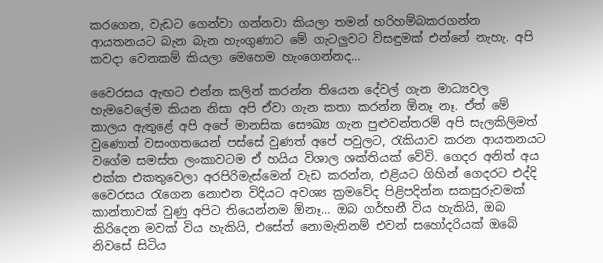කරගෙන, වැඩට ගෙන්වා ගන්නවා කියලා තමන් හරිහම්බකරගන්න ආයතනයට බැන බැන හැංගුණාට මේ ගැටලුවට විසඳුමක් එන්නේ නැහැ. අපි කවදා වෙනකම් කියලා මෙහෙම හැංගෙන්නද…

වෛරසය ඇඟට එන්න කලින් කරන්න තියෙන දේවල් ගැන මාධ්‍යවල හැමවෙලේම කියන නිසා අපි ඒවා ගැන කතා කරන්න ඕනෑ නෑ. ඒත් මේ කාලය ඇතුළේ අපි අපේ මානසික සෞඛ්‍ය ගැන පුළුවන්තරම් අපි සැලකිලිමත් වුණොත් වසංගතයෙන් පස්සේ වුණත් අපේ පවුලට, රැකියාව කරන ආයතනයට වගේම සමස්ත ලංකාවටම ඒ හයිය විශාල ශක්තියක් වේවි. ගෙදර අනිත් අය එක්ක එකතුවෙලා අරපිරිමැස්මෙන් වැඩ කරන්න, එළියට ගිහින් ගෙදරට එද්දි වෛරසය රැගෙන නොඑන විදියට අවශ්‍ය ක්‍රමවේද පිළිපදින්න සකසුරුවමක් කාන්තාවක් වුණු අපිට තියෙන්නම ඕනෑ… ඔබ ගර්භනී විය හැකියි, ඔබ කිරිදෙන මවක් විය හැකියි, එසේත් නොමැතිනම් එවන් සහෝදරියක් ඔබේ නිවසේ සිටිය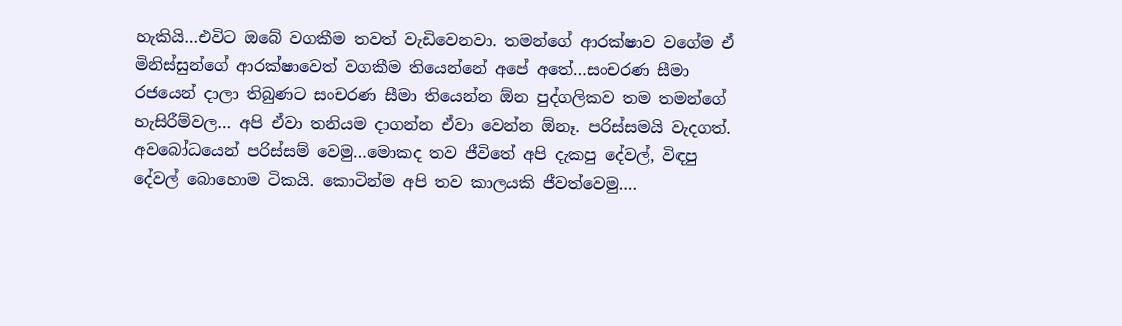හැකියි…එවිට ඔබේ වගකීම තවත් වැඩිවෙනවා. තමන්ගේ ආරක්ෂාව වගේම ඒ මිනිස්සුන්ගේ ආරක්ෂාවෙත් වගකීම තියෙන්නේ අපේ අතේ…සංචරණ සීමා රජයෙන් දාලා තිබුණට සංචරණ සීමා තියෙන්න ඕන පුද්ගලිකව තම තමන්ගේ හැසිරීම්වල… අපි ඒවා තනියම දාගන්න ඒවා වෙන්න ඕනෑ. පරිස්සමයි වැදගත්. අවබෝධයෙන් පරිස්සම් වෙමු…මොකද තව ජීවිතේ අපි දැකපු දේවල්, විඳපු දේවල් බොහොම ටිකයි. කොටින්ම අපි තව කාලයකි ජීවත්වෙමු….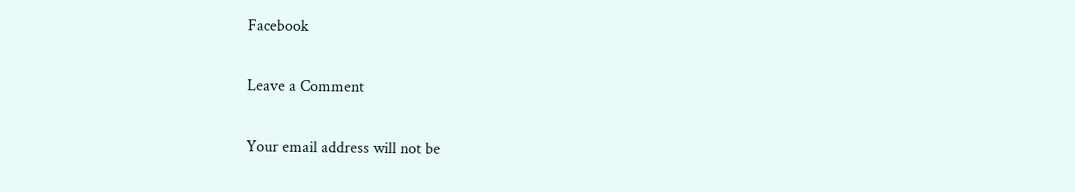Facebook

Leave a Comment

Your email address will not be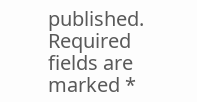published. Required fields are marked *